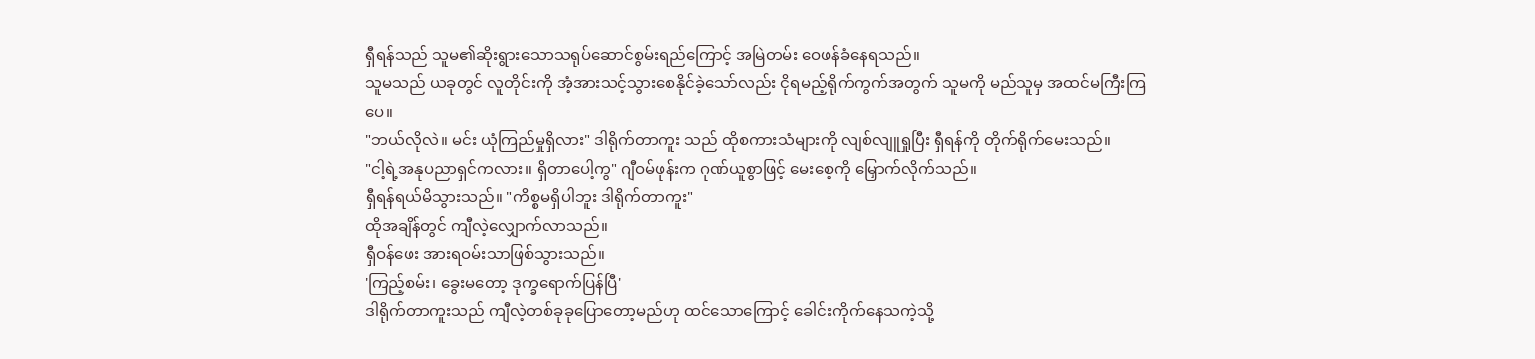ရှီရန်သည် သူမ၏ဆိုးရွားသောသရုပ်ဆောင်စွမ်းရည်ကြောင့် အမြဲတမ်း ဝေဖန်ခံနေရသည်။
သူမသည် ယခုတွင် လူတိုင်းကို အံ့အားသင့်သွားစေနိုင်ခဲ့သော်လည်း ငိုရမည့်ရိုက်ကွက်အတွက် သူမကို မည်သူမှ အထင်မကြီးကြပေ။
"ဘယ်လိုလဲ။ မင်း ယုံကြည်မှုရှိလား" ဒါရိုက်တာကူး သည် ထိုစကားသံများကို လျစ်လျူရှုပြီး ရှီရန်ကို တိုက်ရိုက်မေးသည်။
"ငါ့ရဲ့အနုပညာရှင်ကလား။ ရှိတာပေါ့ကွ" ဂျီဝမ်ဖုန်းက ဂုဏ်ယူစွာဖြင့် မေးစေ့ကို မြှောက်လိုက်သည်။
ရှီရန်ရယ်မိသွားသည်။ "ကိစ္စမရှိပါဘူး ဒါရိုက်တာကူး"
ထိုအချိန်တွင် ကျီလဲ့လျှောက်လာသည်။
ရှီဝန်ဖေး အားရဝမ်းသာဖြစ်သွားသည်။
'ကြည့်စမ်း၊ ခွေးမတော့ ဒုက္ခရောက်ပြန်ပြီ'
ဒါရိုက်တာကူးသည် ကျီလဲ့တစ်ခုခုပြောတော့မည်ဟု ထင်သောကြောင့် ခေါင်းကိုက်နေသကဲ့သို့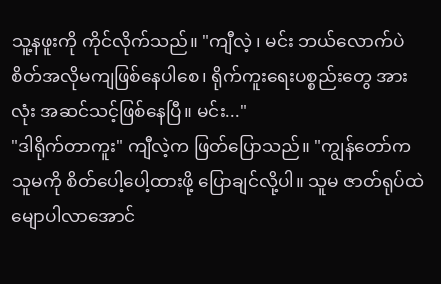သူ့နဖူးကို ကိုင်လိုက်သည်။ "ကျီလဲ့ ၊ မင်း ဘယ်လောက်ပဲ စိတ်အလိုမကျဖြစ်နေပါစေ၊ ရိုက်ကူးရေးပစ္စည်းတွေ အားလုံး အဆင်သင့်ဖြစ်နေပြီ။ မင်း..."
"ဒါရိုက်တာကူး" ကျီလဲ့က ဖြတ်ပြောသည်။ "ကျွန်တော်က သူမကို စိတ်ပေါ့ပေါ့ထားဖို့ ပြောချင်လို့ပါ။ သူမ ဇာတ်ရုပ်ထဲမျောပါလာအောင်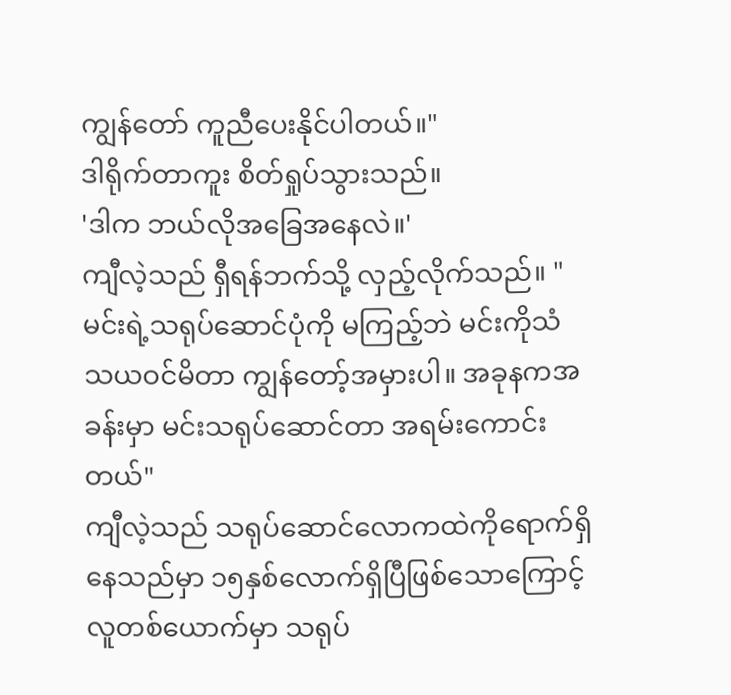ကျွန်တော် ကူညီပေးနိုင်ပါတယ်။"
ဒါရိုက်တာကူး စိတ်ရှုပ်သွားသည်။
'ဒါက ဘယ်လိုအခြေအနေလဲ။'
ကျီလဲ့သည် ရှီရန်ဘက်သို့ လှည့်လိုက်သည်။ "မင်းရဲ့သရုပ်ဆောင်ပုံကို မကြည့်ဘဲ မင်းကိုသံသယဝင်မိတာ ကျွန်တော့်အမှားပါ။ အခုနကအခန်းမှာ မင်းသရုပ်ဆောင်တာ အရမ်းကောင်းတယ်"
ကျီလဲ့သည် သရုပ်ဆောင်လောကထဲကိုရောက်ရှိနေသည်မှာ ၁၅နှစ်လောက်ရှိပြီဖြစ်သောကြောင့် လူတစ်ယောက်မှာ သရုပ်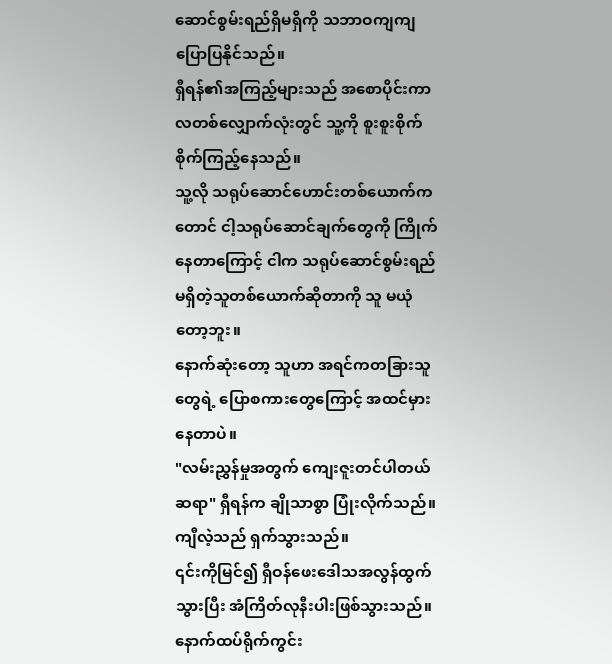ဆောင်စွမ်းရည်ရှိမရှိကို သဘာဝကျကျ ပြောပြနိုင်သည်။
ရှီရန်၏အကြည့်များသည် အစောပိုင်းကာလတစ်လျှောက်လုံးတွင် သူ့ကို စူးစူးစိုက်စိုက်ကြည့်နေသည်။
သူ့လို သရုပ်ဆောင်ဟောင်းတစ်ယောက်ကတောင် ငါ့သရုပ်ဆောင်ချက်တွေကို ကြိုက်နေတာကြောင့် ငါက သရုပ်ဆောင်စွမ်းရည်မရှိတဲ့သူတစ်ယောက်ဆိုတာကို သူ မယုံတော့ဘူး။
နောက်ဆုံးတော့ သူဟာ အရင်ကတခြားသူတွေရဲ့ ပြောစကားတွေကြောင့် အထင်မှားနေတာပဲ။
"လမ်းညွှန်မှုအတွက် ကျေးဇူးတင်ပါတယ်ဆရာ" ရှီရန်က ချိုသာစွာ ပြုံးလိုက်သည်။
ကျီလဲ့သည် ရှက်သွားသည်။
၎င်းကိုမြင်၍ ရှီဝန်ဖေးဒေါသအလွန်ထွက်သွားပြီး အံကြိတ်လုနီးပါးဖြစ်သွားသည်။
နောက်ထပ်ရိုက်ကွင်း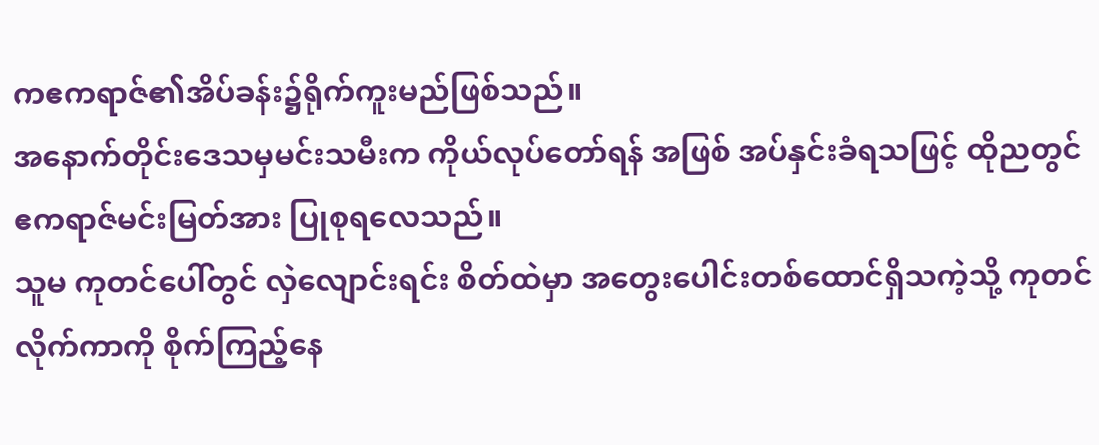ကဧကရာဇ်၏အိပ်ခန်း၌ရိုက်ကူးမည်ဖြစ်သည်။
အနောက်တိုင်းဒေသမှမင်းသမီးက ကိုယ်လုပ်တော်ရန် အဖြစ် အပ်နှင်းခံရသဖြင့် ထိုညတွင် ဧကရာဇ်မင်းမြတ်အား ပြုစုရလေသည်။
သူမ ကုတင်ပေါ်တွင် လှဲလျောင်းရင်း စိတ်ထဲမှာ အတွေးပေါင်းတစ်ထောင်ရှိသကဲ့သို့ ကုတင်လိုက်ကာကို စိုက်ကြည့်နေ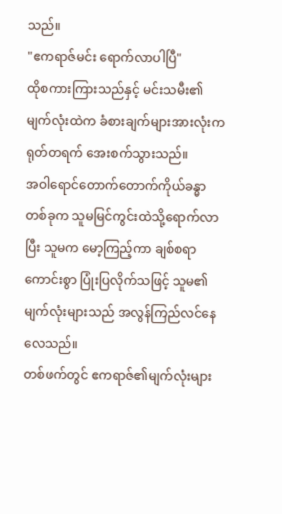သည်။
"ဧကရာဇ်မင်း ရောက်လာပါပြီ"
ထိုစကားကြားသည်နှင့် မင်းသမီး၏မျက်လုံးထဲက ခံစားချက်များအားလုံးက ရုတ်တရက် အေးစက်သွားသည်။
အဝါရောင်တောက်တောက်ကိုယ်ခန္ဓာတစ်ခုက သူမမြင်ကွင်းထဲသို့ရောက်လာပြီး သူမက မော့ကြည့်ကာ ချစ်စရာကောင်းစွာ ပြုံးပြလိုက်သဖြင့် သူမ၏မျက်လုံးများသည် အလွန်ကြည်လင်နေလေသည်။
တစ်ဖက်တွင် ဧကရာဇ်၏မျက်လုံးများ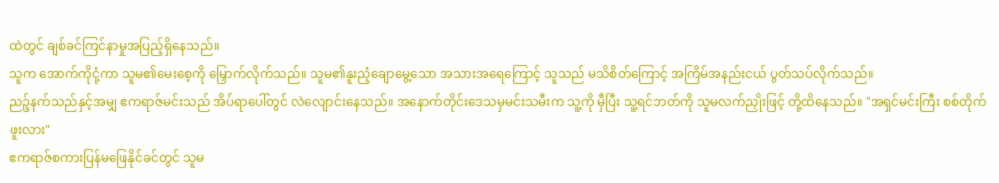ထဲတွင် ချစ်ခင်ကြင်နာမှုအပြည့်ရှိနေသည်။
သူက အောက်ကိုငုံ့ကာ သူမ၏မေးစေ့ကို မြှောက်လိုက်သည်။ သူမ၏နူးညံ့ချောမွေ့သော အသားအရေကြောင့် သူသည် မသိစိတ်ကြောင့် အကြိမ်အနည်းငယ် ပွတ်သပ်လိုက်သည်။
ညဉ့်နက်သည်နှင့်အမျှ ဧကရာဇ်မင်းသည် အိပ်ရာပေါ်တွင် လဲလျောင်းနေသည်။ အနောက်တိုင်းဒေသမှမင်းသမီးက သူ့ကို မှီပြီး သူ့ရင်ဘတ်ကို သူမလက်ညှိုးဖြင့် တို့ထိနေသည်။ "အရှင်မင်းကြီး စစ်တိုက်ဖူးလား"
ဧကရာဇ်စကားပြန်မဖြေနိုင်ခင်တွင် သူမ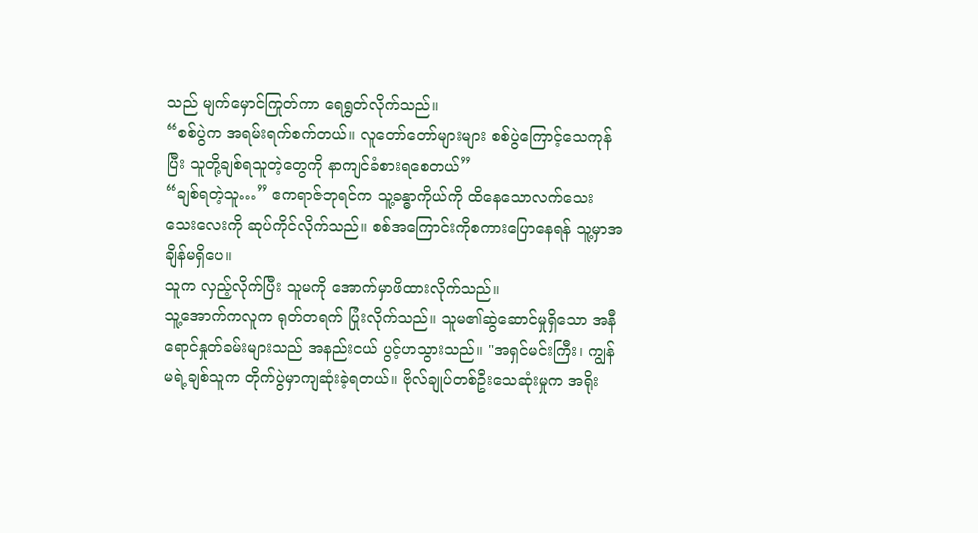သည် မျက်မှောင်ကြုတ်ကာ ရေရွတ်လိုက်သည်။
“စစ်ပွဲက အရမ်းရက်စက်တယ်။ လူတော်တော်များများ စစ်ပွဲကြောင့်သေကုန်ပြီး သူတို့ချစ်ရသူတဲ့တွေကို နာကျင်ခံစားရစေတယ်”
“ချစ်ရတဲ့သူ…” ဧကရာဇ်ဘုရင်က သူ့ခန္ဓာကိုယ်ကို ထိနေသောလက်သေးသေးလေးကို ဆုပ်ကိုင်လိုက်သည်။ စစ်အကြောင်းကိုစကားပြောနေရန် သူ့မှာအချိန်မရှိပေ။
သူက လှည့်လိုက်ပြီး သူမကို အောက်မှာဖိထားလိုက်သည်။
သူ့အောက်ကလူက ရုတ်တရက် ပြုံးလိုက်သည်။ သူမ၏ဆွဲဆောင်မှုရှိသော အနီရောင်နှုတ်ခမ်းများသည် အနည်းငယ် ပွင့်ဟသွားသည်။ "အရှင်မင်းကြီး၊ ကျွန်မရဲ့ချစ်သူက တိုက်ပွဲမှာကျဆုံးခဲ့ရတယ်။ ဗိုလ်ချုပ်တစ်ဦးသေဆုံးမှုက အရိုး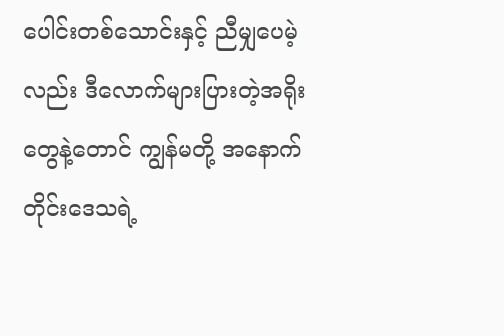ပေါင်းတစ်သောင်းနှင့် ညီမျှပေမဲ့လည်း ဒီလောက်များပြားတဲ့အရိုးတွေနဲ့တောင် ကျွန်မတို့ အနောက်တိုင်းဒေသရဲ့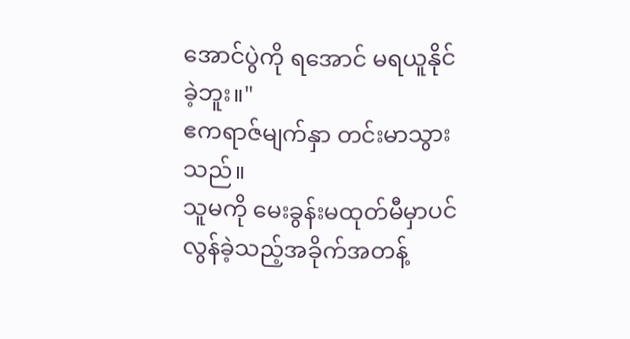အောင်ပွဲကို ရအောင် မရယူနိုင်ခဲ့ဘူး။"
ဧကရာဇ်မျက်နှာ တင်းမာသွားသည်။
သူမကို မေးခွန်းမထုတ်မီမှာပင် လွန်ခဲ့သည့်အခိုက်အတန့်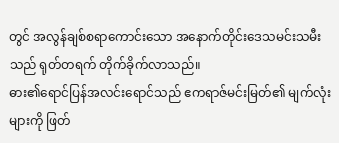တွင် အလွန်ချစ်စရာကောင်းသော အနောက်တိုင်းဒေသမင်းသမီးသည် ရုတ်တရက် တိုက်ခိုက်လာသည်။
ဓား၏ရောင်ပြန်အလင်းရောင်သည် ဧကရာဇ်မင်းမြတ်၏ မျက်လုံးများကို ဖြတ်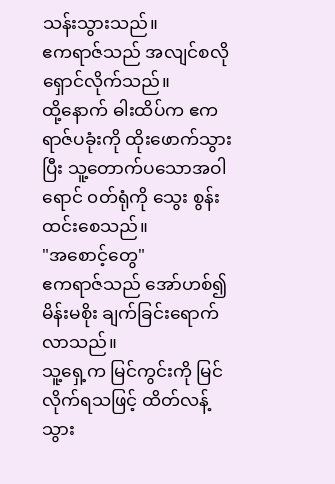သန်းသွားသည်။
ဧကရာဇ်သည် အလျင်စလို ရှောင်လိုက်သည်။
ထို့နောက် ဓါးထိပ်က ဧကရာဇ်ပခုံးကို ထိုးဖောက်သွားပြီး သူ့တောက်ပသောအဝါရောင် ၀တ်ရုံကို သွေး စွန်းထင်းစေသည်။
"အစောင့်တွေ"
ဧကရာဇ်သည် အော်ဟစ်၍ မိန်းမစိုး ချက်ခြင်းရောက်လာသည်။
သူ့ရှေ့က မြင်ကွင်းကို မြင်လိုက်ရသဖြင့် ထိတ်လန့်သွား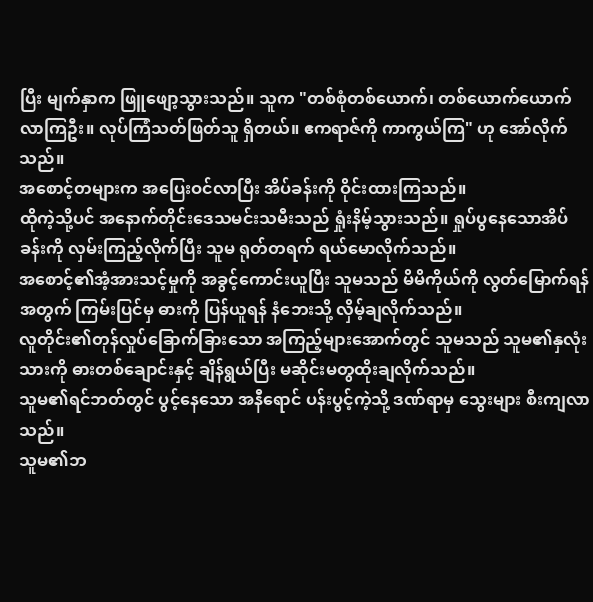ပြီး မျက်နှာက ဖြူဖျော့သွားသည်။ သူက "တစ်စုံတစ်ယောက်၊ တစ်ယောက်ယောက်လာကြဦး။ လုပ်ကြံသတ်ဖြတ်သူ ရှိတယ်။ ဧကရာဇ်ကို ကာကွယ်ကြ" ဟု အော်လိုက်သည်။
အစောင့်တများက အပြေးဝင်လာပြီး အိပ်ခန်းကို ဝိုင်းထားကြသည်။
ထိုကဲ့သို့ပင် အနောက်တိုင်းဒေသမင်းသမီးသည် ရှုံးနိမ့်သွားသည်။ ရှုပ်ပွနေသောအိပ်ခန်းကို လှမ်းကြည့်လိုက်ပြီး သူမ ရုတ်တရက် ရယ်မောလိုက်သည်။
အစောင့်၏အံ့အားသင့်မှုကို အခွင့်ကောင်းယူပြီး သူမသည် မိမိကိုယ်ကို လွတ်မြောက်ရန်အတွက် ကြမ်းပြင်မှ ဓားကို ပြန်ယူရန် နံဘေးသို့ လှိမ့်ချလိုက်သည်။
လူတိုင်း၏တုန်လှုပ်ခြောက်ခြားသော အကြည့်များအောက်တွင် သူမသည် သူမ၏နှလုံးသားကို ဓားတစ်ချောင်းနှင့် ချိန်ရွယ်ပြီး မဆိုင်းမတွထိုးချလိုက်သည်။
သူမ၏ရင်ဘတ်တွင် ပွင့်နေသော အနီရောင် ပန်းပွင့်ကဲ့သို့ ဒဏ်ရာမှ သွေးများ စီးကျလာသည်။
သူမ၏ဘ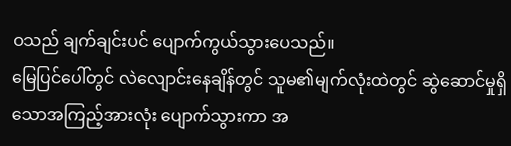ဝသည် ချက်ချင်းပင် ပျောက်ကွယ်သွားပေသည်။
မြေပြင်ပေါ်တွင် လဲလျောင်းနေချိန်တွင် သူမ၏မျက်လုံးထဲတွင် ဆွဲဆောင်မှုရှိသောအကြည့်အားလုံး ပျောက်သွားကာ အ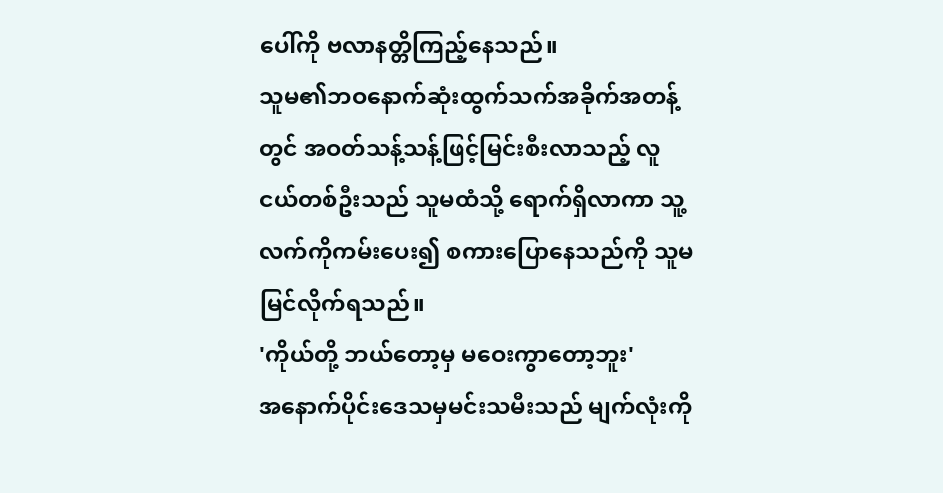ပေါ်ကို ဗလာနတ္တိကြည့်နေသည်။
သူမ၏ဘဝနောက်ဆုံးထွက်သက်အခိုက်အတန့်တွင် အဝတ်သန့်သန့်ဖြင့်မြင်းစီးလာသည့် လူငယ်တစ်ဦးသည် သူမထံသို့ ရောက်ရှိလာကာ သူ့လက်ကိုကမ်းပေး၍ စကားပြောနေသည်ကို သူမမြင်လိုက်ရသည်။
'ကိုယ်တို့ ဘယ်တော့မှ မဝေးကွာတော့ဘူး'
အနောက်ပိုင်းဒေသမှမင်းသမီးသည် မျက်လုံးကို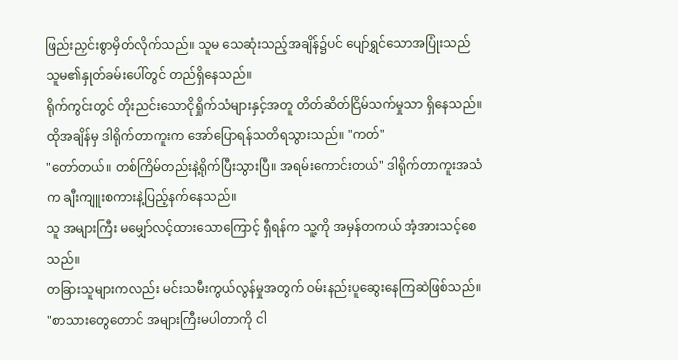ဖြည်းညှင်းစွာမှိတ်လိုက်သည်။ သူမ သေဆုံးသည့်အချိန်၌ပင် ပျော်ရွှင်သောအပြုံးသည် သူမ၏နှုတ်ခမ်းပေါ်တွင် တည်ရှိနေသည်။
ရိုက်ကွင်းတွင် တိုးညင်းသောငိုရှိုက်သံများနှင့်အတူ တိတ်ဆိတ်ငြိမ်သက်မှုသာ ရှိနေသည်။
ထိုအချိန်မှ ဒါရိုက်တာကူးက အော်ပြောရန်သတိရသွားသည်။ "ကတ်"
"တော်တယ်။ တစ်ကြိမ်တည်းနဲ့ရိုက်ပြီးသွားပြီ။ အရမ်းကောင်းတယ်" ဒါရိုက်တာကူးအသံက ချီးကျူးစကားနဲ့ပြည့်နက်နေသည်။
သူ အများကြီး မမျှော်လင့်ထားသောကြောင့် ရှီရန်က သူ့ကို အမှန်တကယ် အံ့အားသင့်စေသည်။
တခြားသူများကလည်း မင်းသမီးကွယ်လွန်မှုအတွက် ဝမ်းနည်းပူဆွေးနေကြဆဲဖြစ်သည်။
"စာသားတွေတောင် အများကြီးမပါတာကို ငါ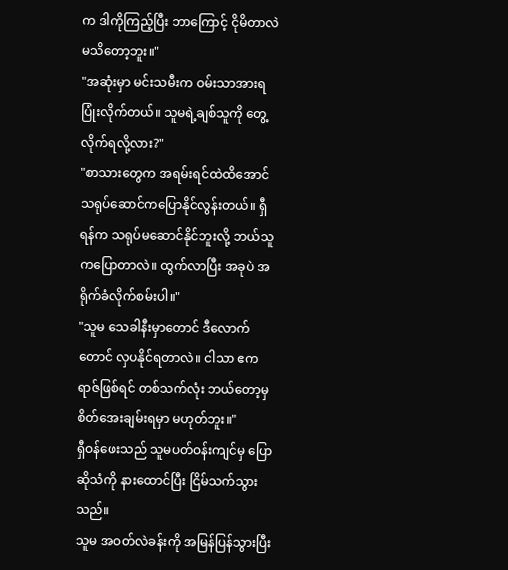က ဒါကိုကြည့်ပြီး ဘာကြောင့် ငိုမိတာလဲ မသိတော့ဘူး။"
"အဆုံးမှာ မင်းသမီးက ဝမ်းသာအားရ ပြုံးလိုက်တယ်။ သူမရဲ့ချစ်သူကို တွေ့လိုက်ရလို့လား?"
"စာသားတွေက အရမ်းရင်ထဲထိအောင် သရုပ်ဆောင်ကပြောနိုင်လွန်းတယ်။ ရှီရန်က သရုပ်မဆောင်နိုင်ဘူးလို့ ဘယ်သူကပြောတာလဲ။ ထွက်လာပြီး အခုပဲ အရိုက်ခံလိုက်စမ်းပါ။"
"သူမ သေခါနီးမှာတောင် ဒီလောက်တောင် လှပနိုင်ရတာလဲ။ ငါသာ ဧကရာဇ်ဖြစ်ရင် တစ်သက်လုံး ဘယ်တော့မှ စိတ်အေးချမ်းရမှာ မဟုတ်ဘူး။"
ရှီဝန်ဖေးသည် သူမပတ်ဝန်းကျင်မှ ပြောဆိုသံကို နားထောင်ပြီး ငြိမ်သက်သွားသည်။
သူမ အဝတ်လဲခန်းကို အမြန်ပြန်သွားပြီး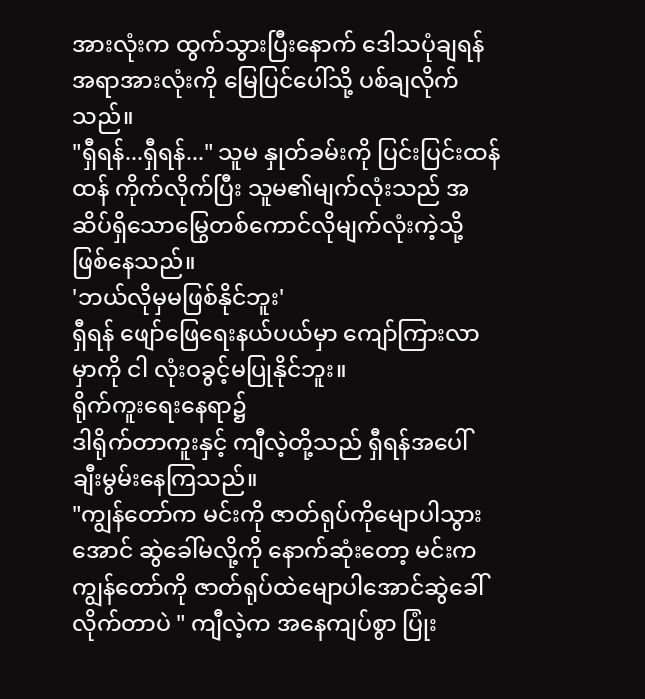အားလုံးက ထွက်သွားပြီးနောက် ဒေါသပုံချရန် အရာအားလုံးကို မြေပြင်ပေါ်သို့ ပစ်ချလိုက်သည်။
"ရှီရန်...ရှီရန်..." သူမ နှုတ်ခမ်းကို ပြင်းပြင်းထန်ထန် ကိုက်လိုက်ပြီး သူမ၏မျက်လုံးသည် အဆိပ်ရှိသောမြွေတစ်ကောင်လိုမျက်လုံးကဲ့သို့ဖြစ်နေသည်။
'ဘယ်လိုမှမဖြစ်နိုင်ဘူး'
ရှီရန် ဖျော်ဖြေရေးနယ်ပယ်မှာ ကျော်ကြားလာမှာကို ငါ လုံးဝခွင့်မပြုနိုင်ဘူး။
ရိုက်ကူးရေးနေရာ၌
ဒါရိုက်တာကူးနှင့် ကျီလဲ့တို့သည် ရှီရန်အပေါ် ချီးမွမ်းနေကြသည်။
"ကျွန်တော်က မင်းကို ဇာတ်ရုပ်ကိုမျောပါသွားအောင် ဆွဲခေါ်မလို့ကို နောက်ဆုံးတော့ မင်းက ကျွန်တော်ကို ဇာတ်ရုပ်ထဲမျောပါအောင်ဆွဲခေါ်လိုက်တာပဲ " ကျီလဲ့က အနေကျပ်စွာ ပြုံး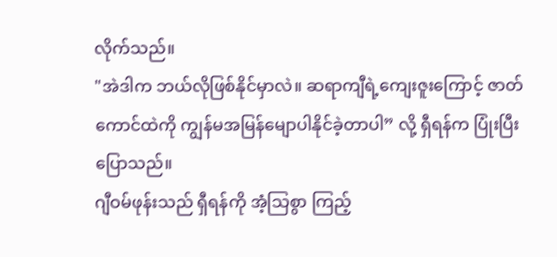လိုက်သည်။
"အဲဒါက ဘယ်လိုဖြစ်နိုင်မှာလဲ။ ဆရာကျီရဲ့ကျေးဇူးကြောင့် ဇာတ်ကောင်ထဲကို ကျွန်မအမြန်မျောပါနိုင်ခဲ့တာပါ” လို့ ရှီရန်က ပြုံးပြီး ပြောသည်။
ဂျီဝမ်ဖုန်းသည် ရှီရန်ကို အံ့သြစွာ ကြည့်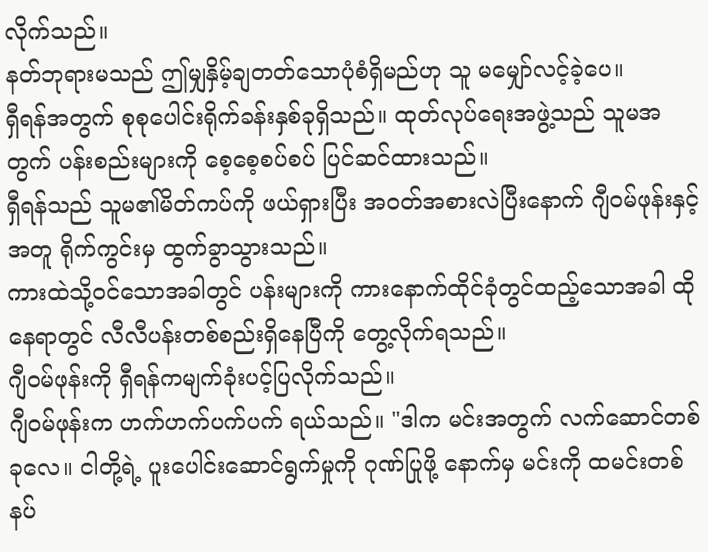လိုက်သည်။
နတ်ဘုရားမသည် ဤမျှနှိမ့်ချတတ်သောပုံစံရှိမည်ဟု သူ မမျှော်လင့်ခဲ့ပေ။
ရှီရန်အတွက် စုစုပေါင်းရိုက်ခန်းနှစ်ခုရှိသည်။ ထုတ်လုပ်ရေးအဖွဲ့သည် သူမအတွက် ပန်းစည်းများကို စေ့စေ့စပ်စပ် ပြင်ဆင်ထားသည်။
ရှီရန်သည် သူမ၏မိတ်ကပ်ကို ဖယ်ရှားပြီး အဝတ်အစားလဲပြီးနောက် ဂျီဝမ်ဖုန်းနှင့်အတူ ရိုက်ကွင်းမှ ထွက်ခွာသွားသည်။
ကားထဲသို့ဝင်သောအခါတွင် ပန်းများကို ကားနောက်ထိုင်ခုံတွင်ထည့်သောအခါ ထိုနေရာတွင် လီလီပန်းတစ်စည်းရှိနေပြီကို တွေ့လိုက်ရသည်။
ဂျီဝမ်ဖုန်းကို ရှီရန်ကမျက်ခုံးပင့်ပြလိုက်သည်။
ဂျီဝမ်ဖုန်းက ဟက်ဟက်ပက်ပက် ရယ်သည်။ "ဒါက မင်းအတွက် လက်ဆောင်တစ်ခုလေ။ ငါတို့ရဲ့ ပူးပေါင်းဆောင်ရွက်မှုကို ဂုဏ်ပြုဖို့ နောက်မှ မင်းကို ထမင်းတစ်နပ်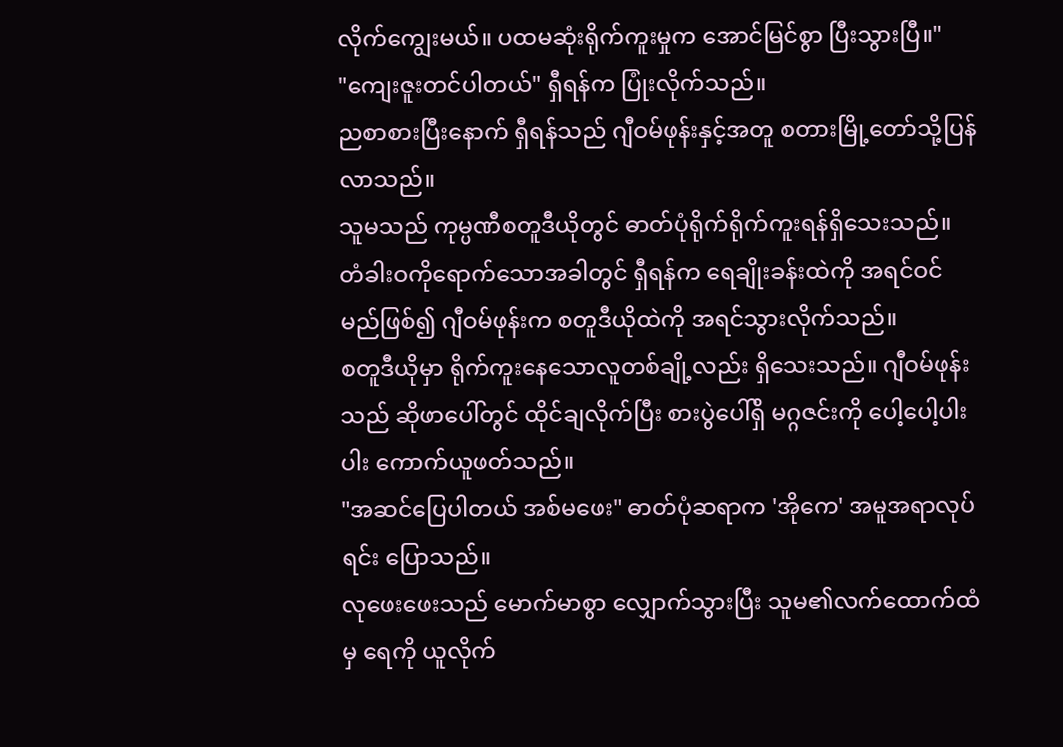လိုက်ကျွေးမယ်။ ပထမဆုံးရိုက်ကူးမှုက အောင်မြင်စွာ ပြီးသွားပြီ။"
"ကျေးဇူးတင်ပါတယ်" ရှီရန်က ပြုံးလိုက်သည်။
ညစာစားပြီးနောက် ရှီရန်သည် ဂျီဝမ်ဖုန်းနှင့်အတူ စတားမြို့တော်သို့ပြန်လာသည်။
သူမသည် ကုမ္ပဏီစတူဒီယိုတွင် ဓာတ်ပုံရိုက်ရိုက်ကူးရန်ရှိသေးသည်။
တံခါးဝကိုရောက်သောအခါတွင် ရှီရန်က ရေချိုးခန်းထဲကို အရင်ဝင်မည်ဖြစ်၍ ဂျီဝမ်ဖုန်းက စတူဒီယိုထဲကို အရင်သွားလိုက်သည်။
စတူဒီယိုမှာ ရိုက်ကူးနေသောလူတစ်ချို့လည်း ရှိသေးသည်။ ဂျီဝမ်ဖုန်းသည် ဆိုဖာပေါ်တွင် ထိုင်ချလိုက်ပြီး စားပွဲပေါ်ရှိ မဂ္ဂဇင်းကို ပေါ့ပေါ့ပါးပါး ကောက်ယူဖတ်သည်။
"အဆင်ပြေပါတယ် အစ်မဖေး" ဓာတ်ပုံဆရာက 'အိုကေ' အမူအရာလုပ်ရင်း ပြောသည်။
လုဖေးဖေးသည် မောက်မာစွာ လျှောက်သွားပြီး သူမ၏လက်ထောက်ထံမှ ရေကို ယူလိုက်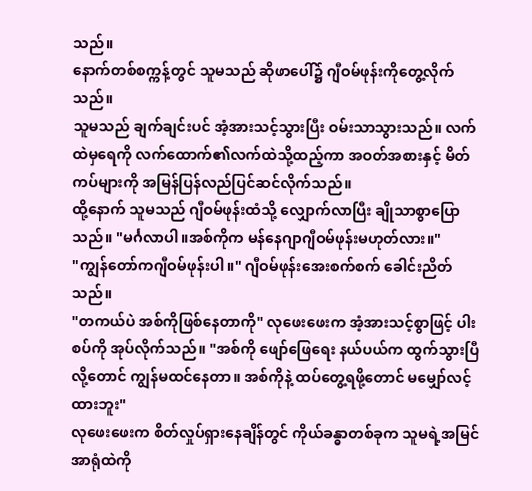သည်။
နောက်တစ်စက္ကန့်တွင် သူမသည် ဆိုဖာပေါ်၌ ဂျီဝမ်ဖုန်းကိုတွေ့လိုက်သည်။
သူမသည် ချက်ချင်းပင် အံ့အားသင့်သွားပြီး ဝမ်းသာသွားသည်။ လက်ထဲမှရေကို လက်ထောက်၏လက်ထဲသို့ထည့်ကာ အဝတ်အစားနှင့် မိတ်ကပ်များကို အမြန်ပြန်လည်ပြင်ဆင်လိုက်သည်။
ထို့နောက် သူမသည် ဂျီဝမ်ဖုန်းထံသို့ လျှောက်လာပြီး ချိုသာစွာပြောသည်။ "မင်္ဂလာပါ။အစ်ကိုက မန်နေဂျာဂျီဝမ်ဖုန်းမဟုတ်လား။"
"ကျွန်တော်ကဂျီဝမ်ဖုန်းပါ။" ဂျီဝမ်ဖုန်းအေးစက်စက် ခေါင်းညိတ်သည်။
"တကယ်ပဲ အစ်ကိုဖြစ်နေတာကို" လုဖေးဖေးက အံ့အားသင့်စွာဖြင့် ပါးစပ်ကို အုပ်လိုက်သည်။ "အစ်ကို ဖျော်ဖြေရေး နယ်ပယ်က ထွက်သွားပြီလို့တောင် ကျွန်မထင်နေတာ။ အစ်ကိုနဲ့ ထပ်တွေ့ရဖို့တောင် မမျှော်လင့်ထားဘူး"
လုဖေးဖေးက စိတ်လှုပ်ရှားနေချိန်တွင် ကိုယ်ခန္ဓာတစ်ခုက သူမရဲ့အမြင်အာရုံထဲကို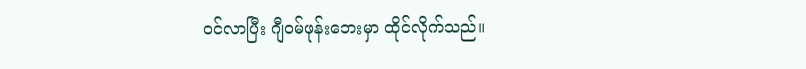ဝင်လာပြီး ဂျီဝမ်ဖုန်းဘေးမှာ ထိုင်လိုက်သည်။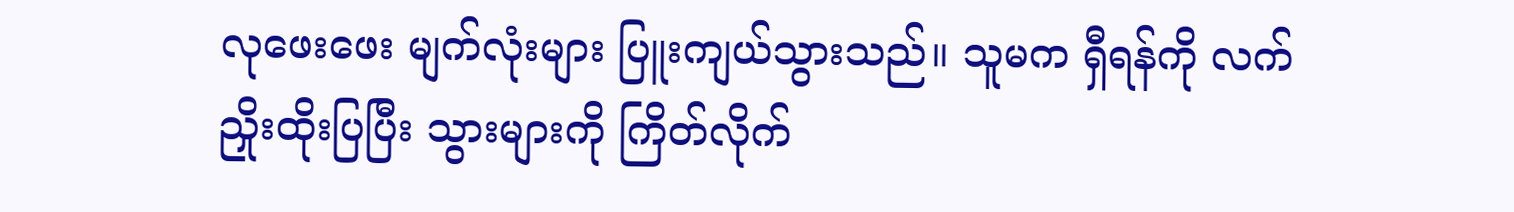လုဖေးဖေး မျက်လုံးများ ပြူးကျယ်သွားသည်။ သူမက ရှီရန်ကို လက်ညှိုးထိုးပြပြီး သွားများကို ကြိတ်လိုက်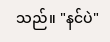သည်။ "နင်ပဲ"